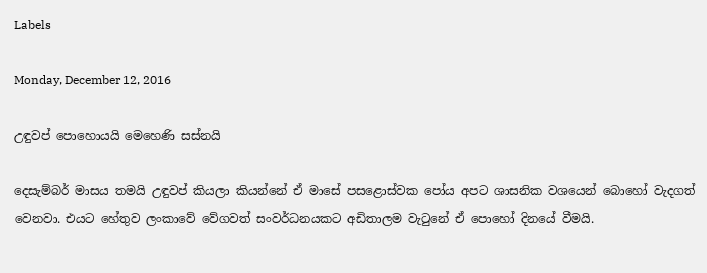Labels

Monday, December 12, 2016

උඳුවප් පොහොයයි මෙහෙණි සස්නයි

දෙසැම්බර් මාසය තමයි උඳුවප් කියලා කියන්නේ ඒ මාසේ පසළොස්වක පෝය අපට ශාසනික වශයෙන් බොහෝ වැදගත් වෙනවා. එයට හේතුව ලංකාවේ වේගවත් සංවර්ධනයකට අඩිතාලම වැටුනේ ඒ පොහෝ දිනයේ වීමයි.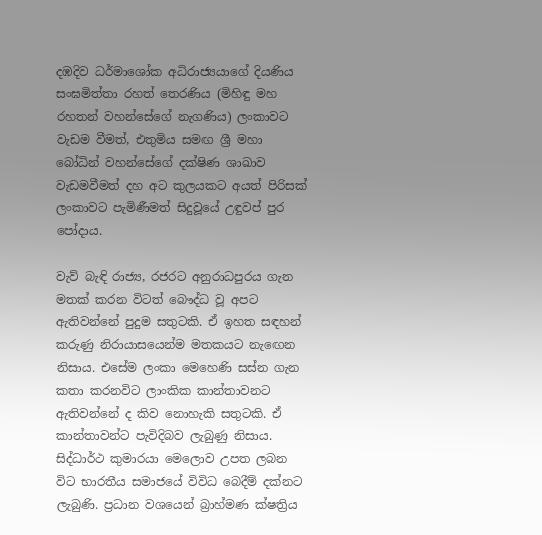දඹදිව ධර්මාශෝක අධිරාජ්‍යයාගේ දියණිය සංඝමිත්තා රහත් තෙරණිය (මිහිඳු මහ රහතන් වහන්සේගේ නැගණිය) ලංකාවට වැඩම වීමත්, එතුමිය සමඟ ශ්‍රී මහා බෝධින් වහන්සේගේ දක්ෂිණ ශාඛාව වැඩමවීමත් දහ අට කුලයකට අයත් පිරිසක් ලංකාවට පැමිණීමත් සිදුවූයේ උඳුවප් පුර පෝදාය.

වැව් බැඳි රාජ්‍ය, රජරට අනුරාධපුරය ගැන මතක් කරන විටත් බෞද්ධ වූ අපට ඇතිවන්නේ පුදුම සතුටකි. ඒ ඉහත සඳහන් කරුණු නිරායාසයෙන්ම මතකයට නැඟෙන නිසාය. එසේම ලංකා මෙහෙණි සස්න ගැන කතා කරනවිට ලාංකික කාන්තාවනට ඇතිවන්නේ ද කිව නොහැකි සතුටකි. ඒ කාන්තාවන්ට පැවිදිබව ලැබුණු නිසාය. සිද්ධාර්ථ කුමාරයා මෙලොව උපත ලබන විට භාරතීය සමාජයේ විවිධ බෙදීම් දක්නට ලැබුණි. ප්‍රධාන වශයෙන් බ්‍රාහ්මණ ක්ෂත්‍රිය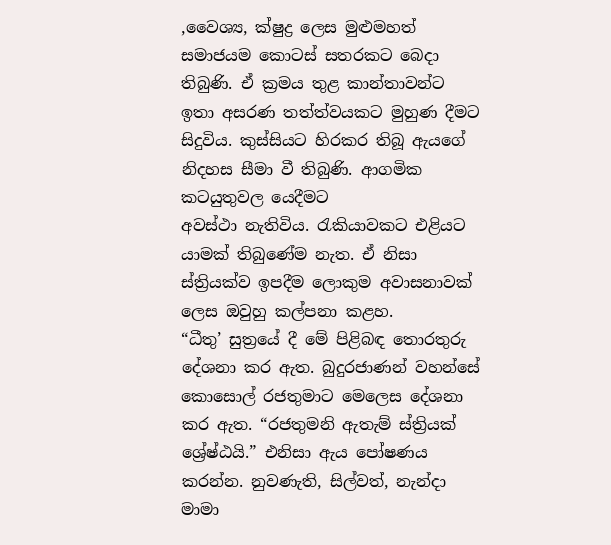,වෛශ්‍ය, ක්ෂුද්‍ර ලෙස මුළුමහත් සමාජයම කොටස් සතරකට බෙදා තිබුණි. ඒ ක්‍රමය තුළ කාන්තාවන්ට ඉතා අසරණ තත්ත්වයකට මුහුණ දීමට සිදුවිය. කුස්සියට හිරකර තිබූ ඇයගේ නිදහස සීමා වී තිබුණි. ආගමික කටයුතුවල යෙදීමට
අවස්ථා නැතිවිය. රැකියාවකට එළියට යාමක් තිබුණේම නැත. ඒ නිසා ස්ත්‍රියක්ව ඉපදීම ලොකුම අවාසනාවක් ලෙස ඔවුහු කල්පනා කළහ.
“ධීතු’ සුත්‍රයේ දී මේ පිළිබඳ තොරතුරු දේශනා කර ඇත. බුදුරජාණන් වහන්සේ කොසොල් රජතුමාට මෙලෙස දේශනා කර ඇත. “රජතුමනි ඇතැම් ස්ත්‍රියක් ශ්‍රේෂ්ඨයි.” එනිසා ඇය පෝෂණය කරන්න. නුවණැති, සිල්වත්, නැන්දා මාමා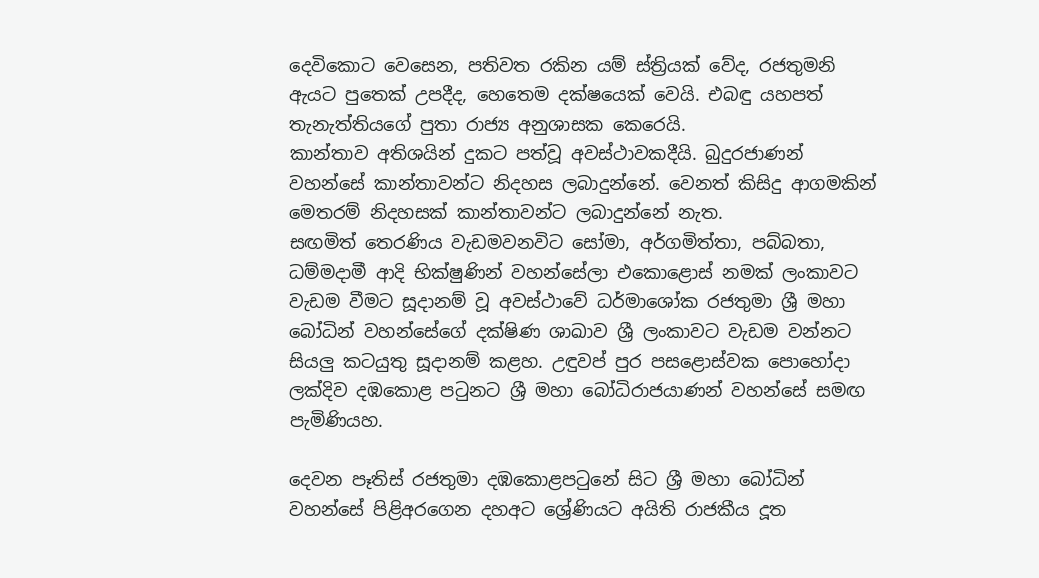දෙවිකොට වෙසෙන, පතිවත රකින යම් ස්ත්‍රියක් වේද, රජතුමනි ඇයට පුතෙක් උපදීද, හෙතෙම දක්ෂයෙක් වෙයි. එබඳු යහපත් තැනැත්තියගේ පුතා රාජ්‍ය අනුශාසක කෙරෙයි.
කාන්තාව අතිශයින් දුකට පත්වූ අවස්ථාවකදීයි. බුදුරජාණන් වහන්සේ කාන්තාවන්ට නිදහස ලබාදුන්නේ. වෙනත් කිසිදු ආගමකින් මෙතරම් නිදහසක් කාන්තාවන්ට ලබාදුන්නේ නැත.
සඟමිත් තෙරණිය වැඩමවනවිට සෝමා, අර්ගමිත්තා, පබ්බතා, ධම්මදාමී ආදි භික්ෂුණින් වහන්සේලා එකොළොස් නමක් ලංකාවට වැඩම වීමට සූදානම් වූ අවස්ථාවේ ධර්මාශෝක රජතුමා ශ්‍රී මහා බෝධින් වහන්සේගේ දක්ෂිණ ශාඛාව ශ්‍රී ලංකාවට වැඩම වන්නට සියලු කටයුතු සූදානම් කළහ. උඳුවප් පුර පසළොස්වක පොහෝදා ලක්දිව දඹකොළ පටුනට ශ්‍රී මහා බෝධිරාජයාණන් වහන්සේ සමඟ පැමිණියහ.

දෙවන පෑතිස් රජතුමා දඹකොළපටුනේ සිට ශ්‍රී මහා බෝධින් වහන්සේ පිළිඅරගෙන දහඅට ශ්‍රේණියට අයිති රාජකීය දූත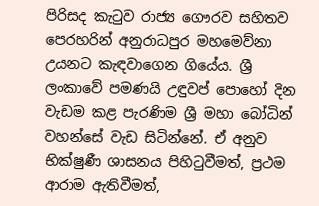පිරිසද කැටුව රාජ්‍ය ගෞරව සහිතව පෙරහරින් අනුරාධපුර මහමෙව්නා උයනට කැඳවාගෙන ගියේය. ශ්‍රී ලංකාවේ පමණයි උඳුවප් පොහෝ දින වැඩම කළ පැරණිම ශ්‍රී මහා බෝධින් වහන්සේ වැඩ සිටින්නේ. ඒ අනුව භික්ෂුණී ශාසනය පිහිටුවීමත්, ප්‍රථම ආරාම ඇතිවීමත්,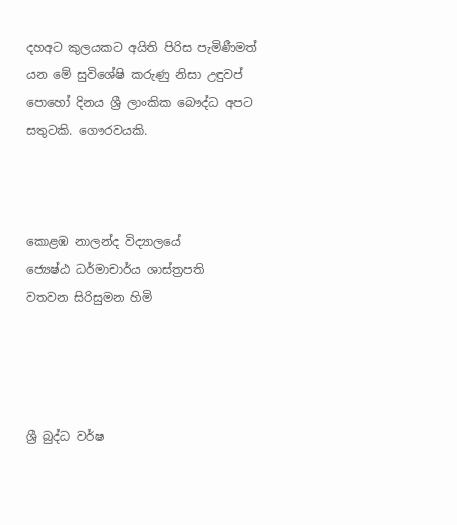දහඅට කුලයකට අයිති පිරිස පැමිණීමත් යන මේ සුවිශේෂි කරුණු නිසා උඳුවප් පොහෝ දිනය ශ්‍රී ලාංකික බෞද්ධ අපට සතුටකි. ගෞරවයකි.



කොළඹ නාලන්ද විද්‍යාලයේ
ජ්‍යෙෂ්ඨ ධර්මාචාර්ය ශාස්ත්‍රපති
වතවන සිරිසුමන හිමි




ශ්‍රී බුද්ධ වර්ෂ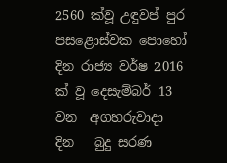2560 ක්වූ උඳුවප් පුර පසළොස්වක පොහෝ දින රාජ්‍ය වර්ෂ 2016 ක් වූ දෙසැම්බර් 13 වන  අගහරුවාදා   දින   බුදු සරණ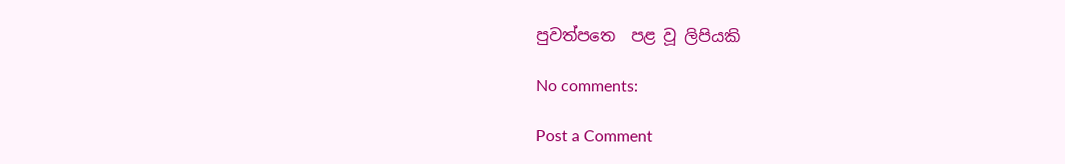පුවත්පත‍ෙ  පළ වූ ලිපියකි

No comments:

Post a Comment